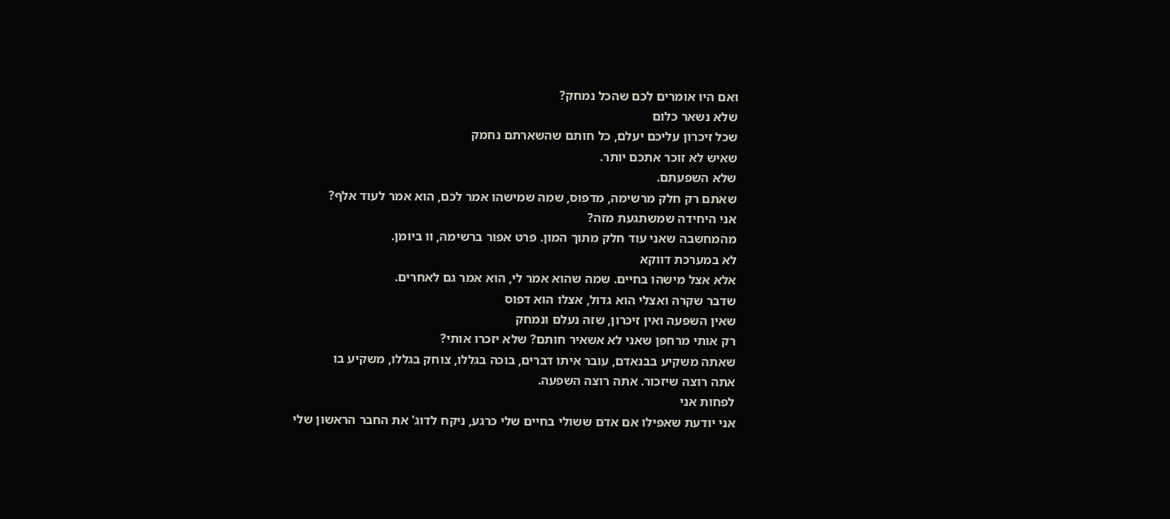ואם היו אומרים לכם שהכל נמחק?
שלא נשאר כלום
שכל זיכרון עליכם יעלם, כל חותם שהשארתם נחמק
שאיש לא זוכר אתכם יותר.
שלא השפעתם.
שאתם רק חלק מרשימה, מדפוס, שמה שמישהו אמר לכם, הוא אמר לעוד אלף?
אני היחידה שמשתגעת מזה?
מהמחשבה שאני עוד חלק מתוך המון. פרט אפור ברשימה, וו ביומן.
לא במערכת דווקא
אלא אצל מישהו בחיים. שמה שהוא אמר לי, הוא אמר גם לאחרים.
שדבר שקרה ואצלי הוא גדול, אצלו הוא דפוס
שאין השפעה ואין זיכרון, שזה נעלם ונמחק
רק אותי מרחפן שאני לא אשאיר חותם? שלא יזכרו אותי?
שאתה משקיע בבנאדם, עובר איתו דברים, בוכה בגללו, צוחק בגללו, משקיע בו
אתה רוצה שיזכור. אתה רוצה השפעה.
לפחות אני
אני יודעת שאפילו אם אדם ששולי בחיים שלי כרגע, ניקח לדוג' את החבר הראשון שלי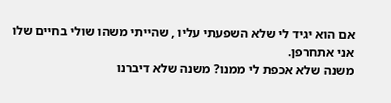אם הוא יגיד לי שלא השפעתי עליו , שהייתי משהו שולי בחיים שלו
אני אתחרפן.
משנה שלא אכפת לי ממנו? משנה שלא דיברנו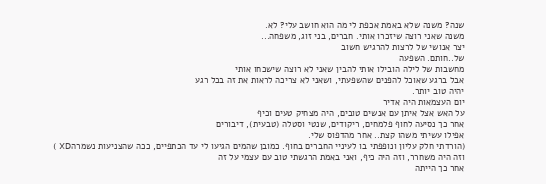שנה? משנה שלא באמת אכפת לי מה הוא חושב עלי? לא.
משנה שאני רוצה שיזכרו אותי. חברים, בני זוג, משפחה...
יצר אנושי של לרצות להרגיש חשוב
של..חותם. השפעה
מחשבות של לילה הובילו אותי להבין שאני לא רוצה שישכחו אותי
אבל ברגע שאוכל להפנים שהשפעתי, ושאני לא צריכה לראות את זה בכל רגע
יהיה טוב יותר.
יום העצמאות היה אדיר
על האש אצל איתן עם אנשים טובים, היה מצחיק טעים וכיף
אחר כך נסיעה לחוף פלמחים, ריקודים, שנטי וסטלה (טבעית), דיבורים
אפילו עשיתי משהו קצת.. אחר מהדפוס שלי.
(הורדתי חלק עליון ונופפתי בו לעיניי החברים בחוף. כמובן שהמים הגיעו לי עד הכתפיים, ככה שהצניעות נשמרהXD )
וזה היה משחרר, וזה היה כיף, ואני באמת הרגשתי טוב עם עצמי על זה
אחר כך הייתה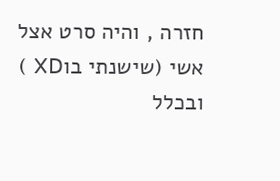חזרה , והיה סרט אצל אשי (שישנתי בוXD )
ובכלל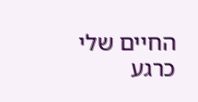החיים שלי כרגע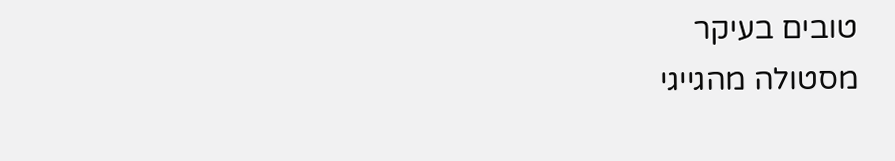טובים בעיקר
מסטולה מהגייגי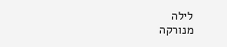לילה
מנורקה